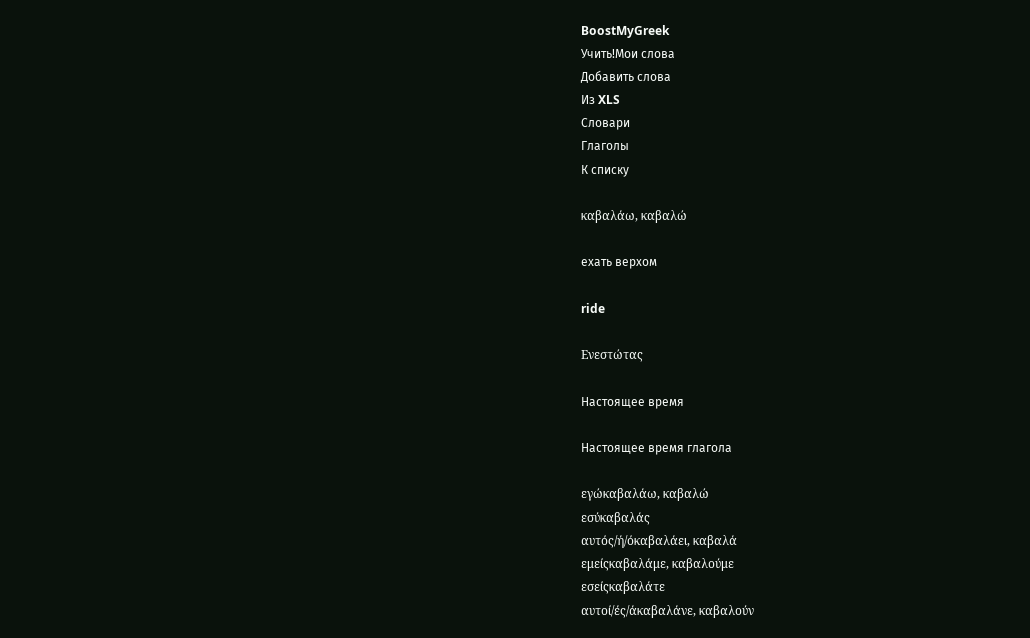BoostMyGreek
Учить!Мои слова
Добавить слова
Из XLS
Словари
Глаголы
К списку

καβαλάω, καβαλώ

ехать верхом

ride

Ενεστώτας

Настоящее время

Настоящее время глагола

εγώκαβαλάω, καβαλώ
εσύκαβαλάς
αυτός/ή/όκαβαλάει, καβαλά
εμείςκαβαλάμε, καβαλούμε
εσείςκαβαλάτε
αυτοί/ές/άκαβαλάνε, καβαλούν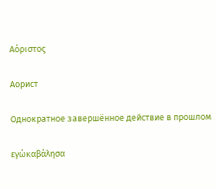Αόριστος

Аорист

Однократное завершённое действие в прошлом

εγώκαβάλησα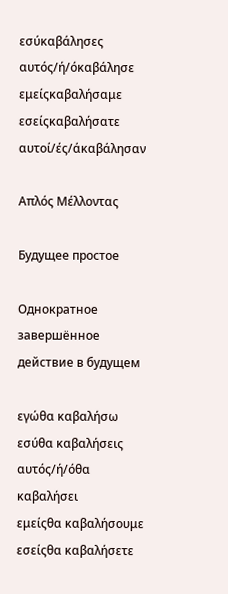εσύκαβάλησες
αυτός/ή/όκαβάλησε
εμείςκαβαλήσαμε
εσείςκαβαλήσατε
αυτοί/ές/άκαβάλησαν

Απλός Μέλλοντας

Будущее простое

Однократное завершённое действие в будущем

εγώθα καβαλήσω
εσύθα καβαλήσεις
αυτός/ή/όθα καβαλήσει
εμείςθα καβαλήσουμε
εσείςθα καβαλήσετε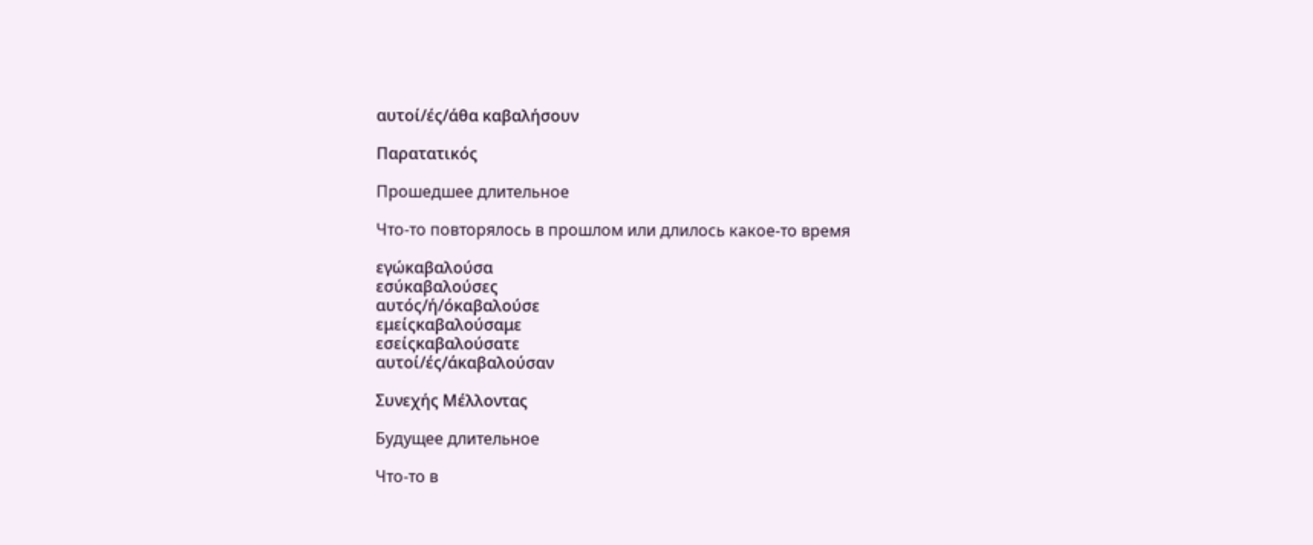αυτοί/ές/άθα καβαλήσουν

Παρατατικός

Прошедшее длительное

Что-то повторялось в прошлом или длилось какое-то время

εγώκαβαλούσα
εσύκαβαλούσες
αυτός/ή/όκαβαλούσε
εμείςκαβαλούσαμε
εσείςκαβαλούσατε
αυτοί/ές/άκαβαλούσαν

Συνεχής Μέλλοντας

Будущее длительное

Что-то в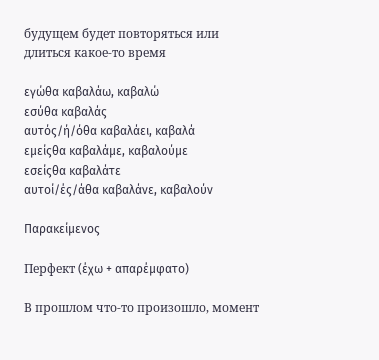будущем будет повторяться или длиться какое-то время

εγώθα καβαλάω, καβαλώ
εσύθα καβαλάς
αυτός/ή/όθα καβαλάει, καβαλά
εμείςθα καβαλάμε, καβαλούμε
εσείςθα καβαλάτε
αυτοί/ές/άθα καβαλάνε, καβαλούν

Παρακείμενος

Перфект (έχω + απαρέμφατο)

В прошлом что-то произошло, момент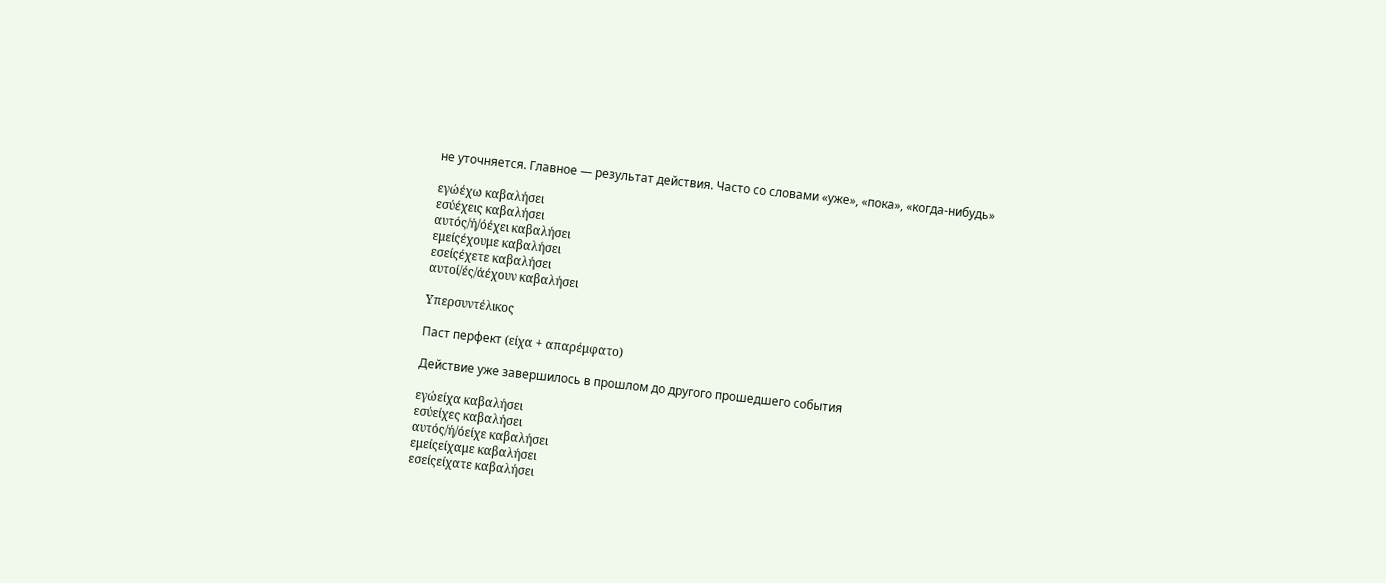не уточняется. Главное — результат действия. Часто со словами «уже», «пока», «когда-нибудь»

εγώέχω καβαλήσει
εσύέχεις καβαλήσει
αυτός/ή/όέχει καβαλήσει
εμείςέχουμε καβαλήσει
εσείςέχετε καβαλήσει
αυτοί/ές/άέχουν καβαλήσει

Υπερσυντέλικος

Паст перфект (είχα + απαρέμφατο)

Действие уже завершилось в прошлом до другого прошедшего события

εγώείχα καβαλήσει
εσύείχες καβαλήσει
αυτός/ή/όείχε καβαλήσει
εμείςείχαμε καβαλήσει
εσείςείχατε καβαλήσει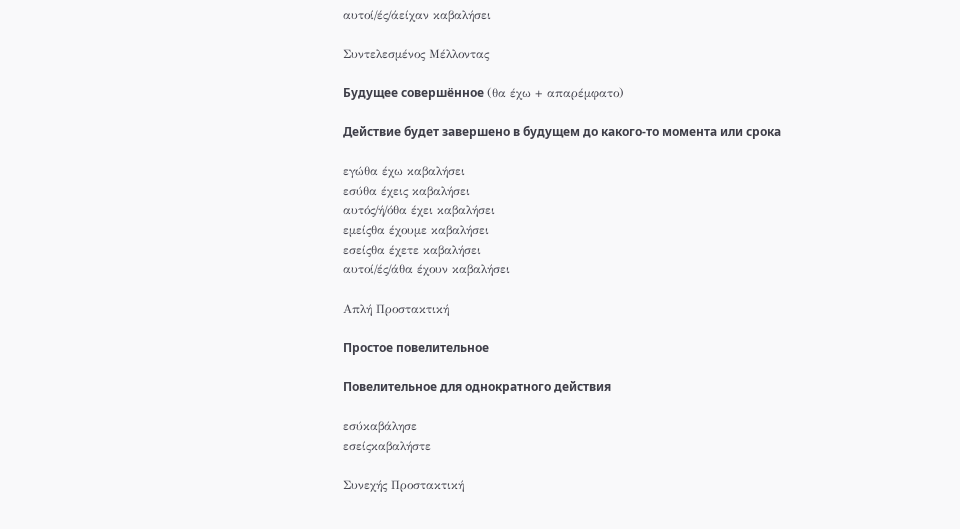αυτοί/ές/άείχαν καβαλήσει

Συντελεσμένος Μέλλοντας

Будущее совершённое (θα έχω + απαρέμφατο)

Действие будет завершено в будущем до какого-то момента или срока

εγώθα έχω καβαλήσει
εσύθα έχεις καβαλήσει
αυτός/ή/όθα έχει καβαλήσει
εμείςθα έχουμε καβαλήσει
εσείςθα έχετε καβαλήσει
αυτοί/ές/άθα έχουν καβαλήσει

Απλή Προστακτική

Простое повелительное

Повелительное для однократного действия

εσύκαβάλησε
εσείςκαβαλήστε

Συνεχής Προστακτική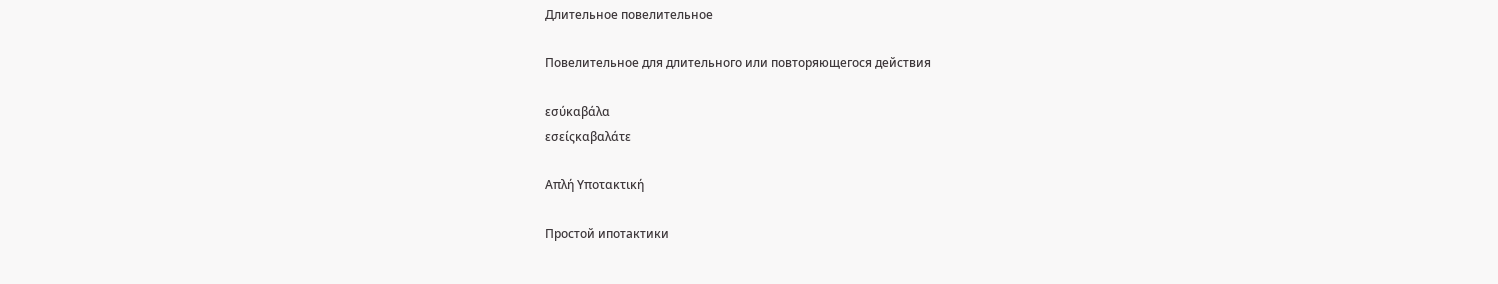Длительное повелительное

Повелительное для длительного или повторяющегося действия

εσύκαβάλα
εσείςκαβαλάτε

Απλή Υποτακτική

Простой ипотактики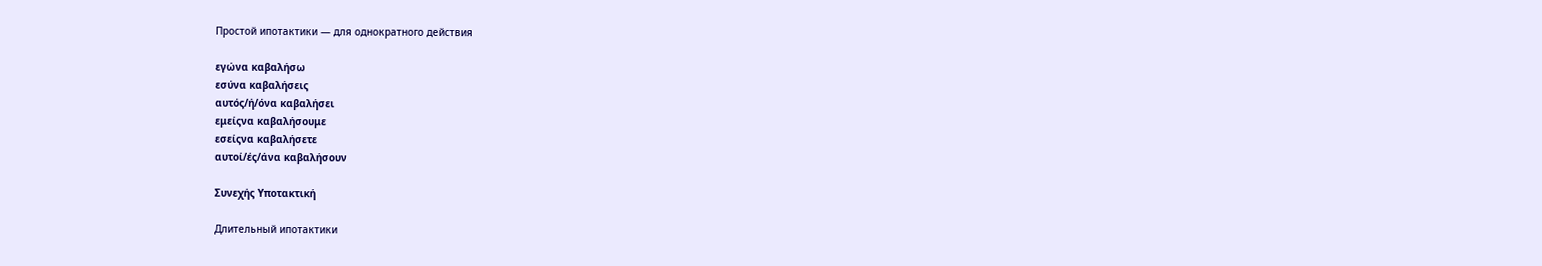Простой ипотактики — для однократного действия

εγώνα καβαλήσω
εσύνα καβαλήσεις
αυτός/ή/όνα καβαλήσει
εμείςνα καβαλήσουμε
εσείςνα καβαλήσετε
αυτοί/ές/άνα καβαλήσουν

Συνεχής Υποτακτική

Длительный ипотактики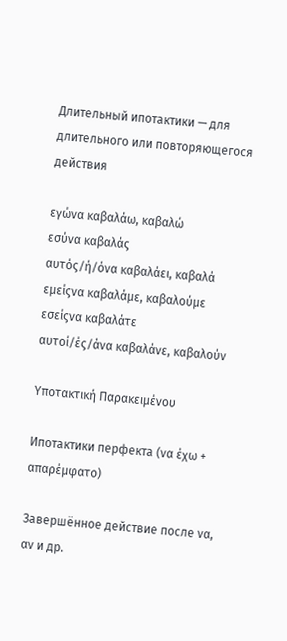Длительный ипотактики — для длительного или повторяющегося действия

εγώνα καβαλάω, καβαλώ
εσύνα καβαλάς
αυτός/ή/όνα καβαλάει, καβαλά
εμείςνα καβαλάμε, καβαλούμε
εσείςνα καβαλάτε
αυτοί/ές/άνα καβαλάνε, καβαλούν

Υποτακτική Παρακειμένου

Ипотактики перфекта (να έχω + απαρέμφατο)

Завершённое действие после να, αν и др.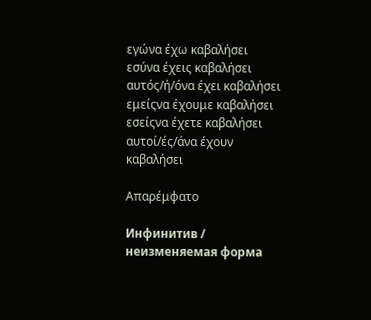εγώνα έχω καβαλήσει
εσύνα έχεις καβαλήσει
αυτός/ή/όνα έχει καβαλήσει
εμείςνα έχουμε καβαλήσει
εσείςνα έχετε καβαλήσει
αυτοί/ές/άνα έχουν καβαλήσει

Απαρέμφατο

Инфинитив / неизменяемая форма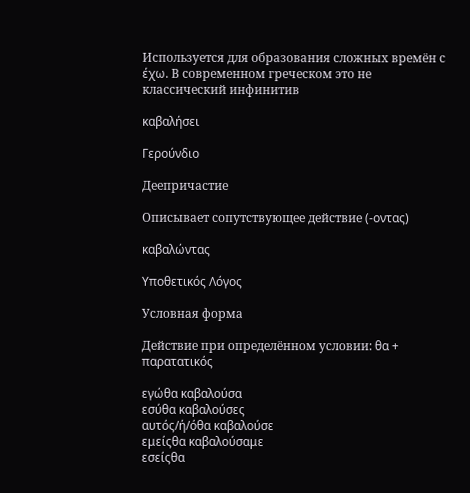Используется для образования сложных времён с έχω. В современном греческом это не классический инфинитив

καβαλήσει

Γερούνδιο

Деепричастие

Описывает сопутствующее действие (-οντας)

καβαλώντας

Υποθετικός Λόγος

Условная форма

Действие при определённом условии: θα + παρατατικός

εγώθα καβαλούσα
εσύθα καβαλούσες
αυτός/ή/όθα καβαλούσε
εμείςθα καβαλούσαμε
εσείςθα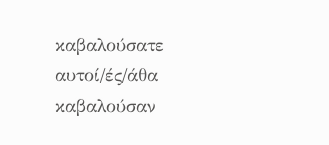καβαλούσατε
αυτοί/ές/άθα καβαλούσαν